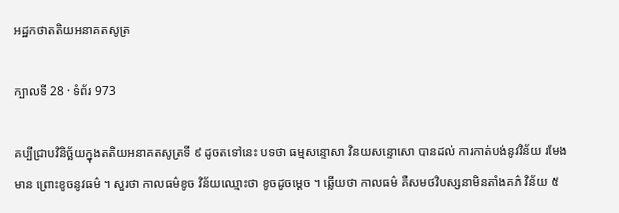អដ្ឋកថាតតិយអនាគតសូត្រ

ក្បាលទី 28 · ទំព័រ 973

គប្បីជ្រាបវិនិច្ឆ័យក្នុងតតិយអនាគតសូត្រទី ៩ ដូចតទៅនេះ បទថា ធម្មសន្ទោសា វិនយសន្ទោសោ បានដល់ ការកាត់បង់នូវវិន័យ រមែងមាន ព្រោះខូចនូវធម៌ ។ សួរថា កាលធម៌ខូច វិន័យឈ្មោះថា ខូចដូចម្តេច ។ ឆ្លើយថា កាលធម៌ គឺសមថវិបស្សនាមិនតាំងគភ៌ វិន័យ ៥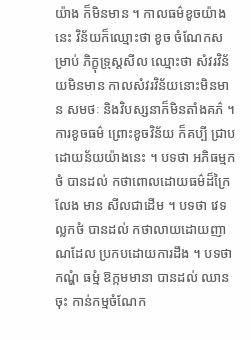យ៉ាង ក៏មិនមាន ។ កាលធម៌ខូចយ៉ាងនេះ វិន័យក៏ឈ្មោះថា ខូច ចំណែកសម្រាប់ ភិក្ខុទ្រុស្តសីល ឈ្មោះថា សំវរវិន័យមិនមាន កាលសំវរវិន័យនោះមិនមាន សមថៈ និងវិបស្សនាក៏មិនតាំងគភ៌ ។ ការខូចធម៌ ព្រោះខូចវិន័យ ក៏គប្បី ជ្រាបដោយន័យយ៉ាងនេះ ។ បទថា អភិធម្មកថំ បានដល់ កថាពោលដោយធម៌ដ៏ក្រៃលែង មាន សីលជាដើម ។ បទថា វេទល្លកថំ បានដល់ កថាលាយដោយញាណដែល ប្រកបដោយការដឹង ។ បទថា កណ្ហំ ធម្មំ ឱក្កមមានា បានដល់ ឈានចុះ កាន់កម្មចំណែក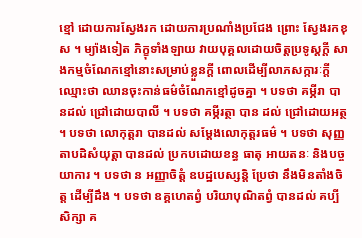ខ្មៅ ដោយការស្វែងរក ដោយការប្រណាំងប្រជែង ព្រោះ ស្វែងរកខុស ។ ម្យ៉ាងទៀត ភិក្ខុទាំងឡាយ វាយបុគ្គលដោយចិត្តប្រទូស្តក្តី សាងកម្មចំណែកខ្មៅនោះសម្រាប់ខ្លួនក្តី ពោលដើម្បីលាភសក្ការៈក្តី ឈ្មោះថា ឈានចុះកាន់ធម៌ចំណែកខ្មៅដូចគ្នា ។ បទថា គម្ភីរា បានដល់ ជ្រៅដោយបាលី ។ បទថា គម្ភីរត្ថា បាន ដល់ ជ្រៅដោយអត្ថ ។ បទថា លោកុត្តរា បានដល់ សម្តែងលោកុត្តរធម៌ ។ បទថា សុញ្ញតាបដិសំយុត្តា បានដល់ ប្រកបដោយខន្ធ ធាតុ អាយតនៈ និងបច្ចយាការ ។ បទថា ន អញ្ញាចិត្តំ ឧបដ្ឋបេស្សន្តិ ប្រែថា នឹងមិនតាំងចិត្ត ដើម្បីដឹង ។ បទថា ឧគ្គហេតព្វំ បរិយាបុណិតព្វំ បានដល់ គប្បីសិក្សា គ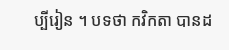ប្បីរៀន ។ បទថា កវិកតា បានដ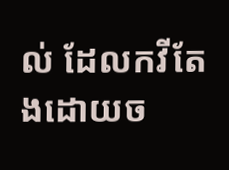ល់ ដែលកវីតែងដោយច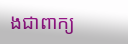ងជាពាក្យ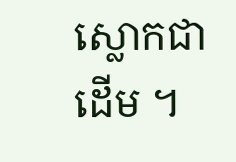ស្លោកជាដើម ។